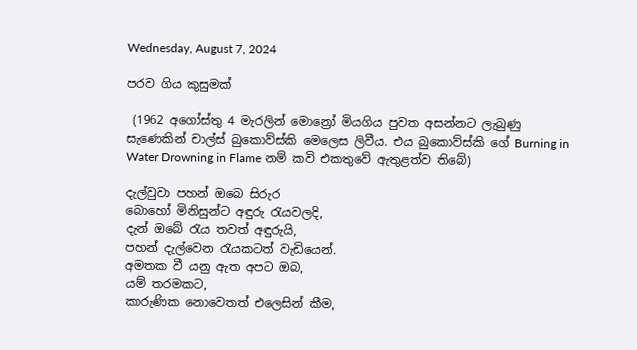Wednesday, August 7, 2024

පරව ගිය කුසුමක්

 (1962 අගෝස්තු 4 මැරලින් මොන්‍රෝ මියගිය පුවත අසන්නට ලැබුණු සැණෙකින් චාල්ස් බුකොව්ස්කි මෙලෙස ලිවීය. එය බුකොව්ස්කි ගේ Burning in Water Drowning in Flame නම් කවි එකතුවේ ඇතුළත්ව තිබේ)

දැල්වුවා පහන් ඔබෙ සිරුර
බොහෝ මිනිසුන්ට අඳුරු රැයවලදි,
දැන් ඔබේ රැය තවත් අඳුරුයි,
පහන් දැල්වෙන රැයකටත් වැඩියෙන්.
අමතක වී යනු ඇත අපට ඔබ,
යම් තරමකට,
කාරුණික නොවෙතත් එලෙසින් කීම,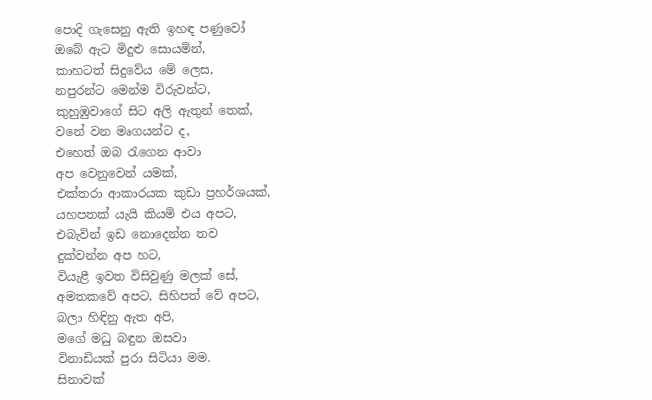පොදි ගැසෙනු ඇති ඉහඳ පණුවෝ
ඔබේ ඇට මිදුළු සොයමින්,
කාහටත් සිදුවේය මේ ලෙස,
නපුරන්ට මෙන්ම විරුවන්ට,
කුහුඹුවාගේ සිට අලි ඇතුන් තෙක්,
වනේ වන මෘගයන්ට ද,
එහෙත් ඔබ රැගෙන ආවා
අප වෙනුවෙන් යමක්,
එක්තරා ආකාරයක කුඩා ප්‍රහර්ශයක්,
යහපතක් යැයි කියමි එය අපට,
එබැවින් ඉඩ නොදෙන්න තව
දුක්වන්න අප හට,
වියැළී ඉවත විසිවුණු මලක් සේ,
අමතකවේ අපට, සිහිපත් වේ අපට,
බලා හිඳිනු ඇත අපි,
මගේ මධු බඳුන ඔසවා
විනාඩියක් පුරා සිටියා මම.
සිනාවක්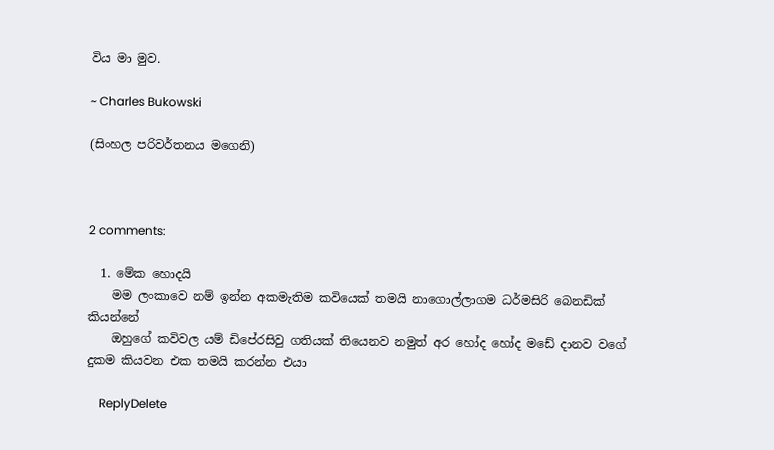විය මා මුව.

~ Charles Bukowski

(සිංහල පරිවර්තනය මගෙනි)



2 comments:

  1. මේක හොදයි
    මම ලංකාවෙ නම් ඉන්න අකමැතිම කවියෙක් තමයි නාගොල්ලාගම ධර්මසිරි බෙනඩික් කියන්නේ
    ඔහුගේ කවිවල යම් ඩිපේ‍රසිවු ගතියක් තියෙනව නමුත් අර හෝද හෝද මඩේ දානව වගේ දුකම කියවන එක තමයි කරන්න එයා

    ReplyDelete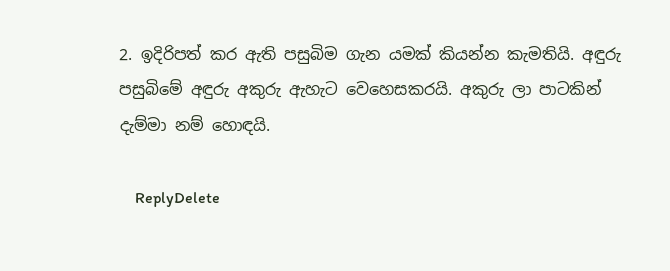2. ඉදිරිපත් කර ඇති පසුබිම ගැන යමක් කියන්න කැමතියි. අඳුරු පසුබිමේ අඳුරු අකුරු ඇහැට වෙහෙසකරයි. අකුරු ලා පාටකින් දැම්මා නම් හොඳයි.

    ReplyDelete